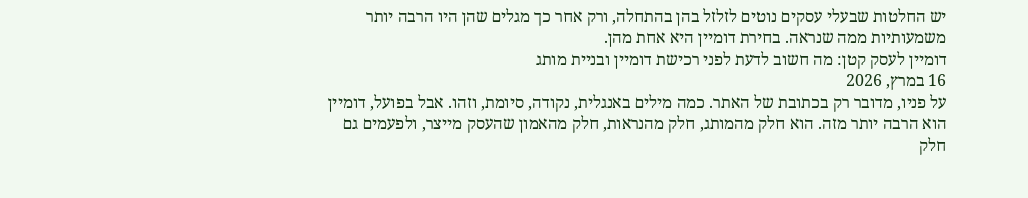יש החלטות שבעלי עסקים נוטים לזלזל בהן בהתחלה, ורק אחר כך מגלים שהן היו הרבה יותר משמעותיות ממה שנראה. בחירת דומיין היא אחת מהן.
דומיין לעסק קטן: מה חשוב לדעת לפני רכישת דומיין ובניית מותג
16 במרץ, 2026
על פניו, מדובר רק בכתובת של האתר. כמה מילים באנגלית, נקודה, סיומת, וזהו. אבל בפועל, דומיין הוא הרבה יותר מזה. הוא חלק מהמותג, חלק מהנראות, חלק מהאמון שהעסק מייצר, ולפעמים גם חלק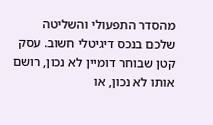מהסדר התפעולי והשליטה שלכם בנכס דיגיטלי חשוב. עסק קטן שבוחר דומיין לא נכון, רושם אותו לא נכון, או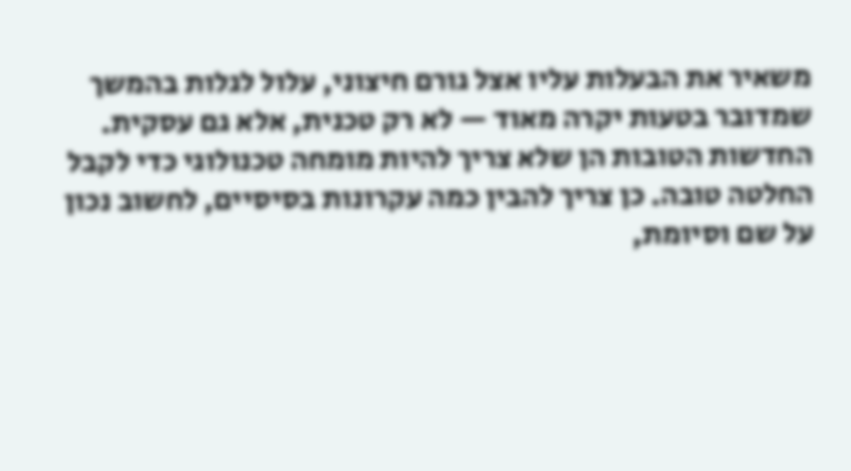משאיר את הבעלות עליו אצל גורם חיצוני, עלול לגלות בהמשך שמדובר בטעות יקרה מאוד — לא רק טכנית, אלא גם עסקית.
החדשות הטובות הן שלא צריך להיות מומחה טכנולוגי כדי לקבל החלטה טובה. כן צריך להבין כמה עקרונות בסיסיים, לחשוב נכון על שם וסיומת,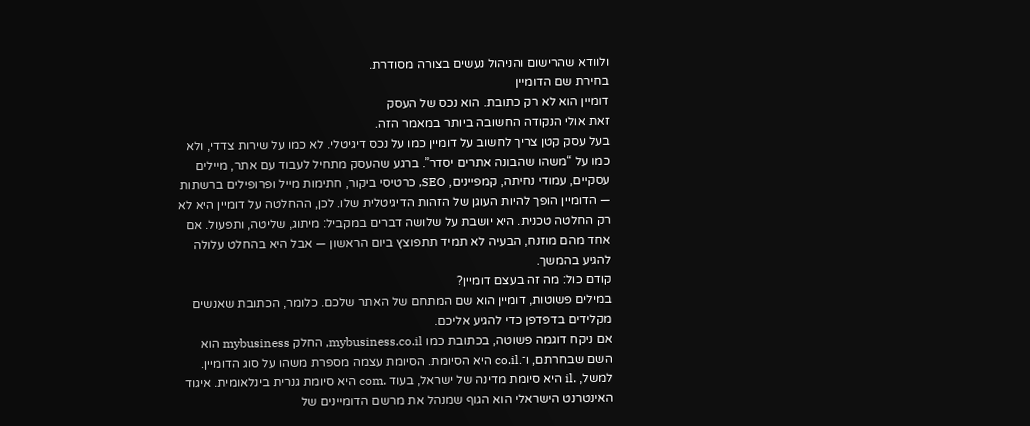ולוודא שהרישום והניהול נעשים בצורה מסודרת.
בחירת שם הדומיין
דומיין הוא לא רק כתובת. הוא נכס של העסק
זאת אולי הנקודה החשובה ביותר במאמר הזה.
בעל עסק קטן צריך לחשוב על דומיין כמו על נכס דיגיטלי. לא כמו על שירות צדדי, ולא כמו על “משהו שהבונה אתרים יסדר”. ברגע שהעסק מתחיל לעבוד עם אתר, מיילים עסקיים, עמודי נחיתה, קמפיינים, SEO, כרטיסי ביקור, חתימות מייל ופרופילים ברשתות — הדומיין הופך להיות העוגן של הזהות הדיגיטלית שלו. לכן, ההחלטה על דומיין היא לא רק החלטה טכנית. היא יושבת על שלושה דברים במקביל: מיתוג, שליטה, ותפעול. אם אחד מהם מוזנח, הבעיה לא תמיד תתפוצץ ביום הראשון — אבל היא בהחלט עלולה להגיע בהמשך.
קודם כול: מה זה בעצם דומיין?
במילים פשוטות, דומיין הוא שם המתחם של האתר שלכם. כלומר, הכתובת שאנשים מקלידים בדפדפן כדי להגיע אליכם.
אם ניקח דוגמה פשוטה, בכתובת כמו mybusiness.co.il, החלק mybusiness הוא השם שבחרתם, ו־.co.il היא הסיומת. הסיומת עצמה מספרת משהו על סוג הדומיין. למשל, .il היא סיומת מדינה של ישראל, בעוד .com היא סיומת גנרית בינלאומית. איגוד האינטרנט הישראלי הוא הגוף שמנהל את מרשם הדומיינים של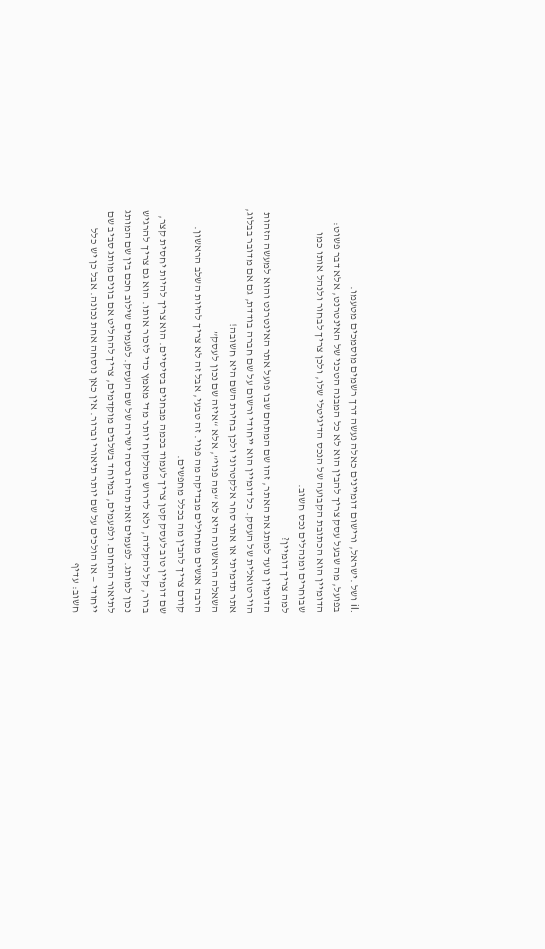.il ושל .ישראל, ורישום דומיינים כאלה נעשה דרך רשמים מוסמכים מטעמו.
בפועל, מה שבעל עסק צריך להבין הוא לא כל המבנה הטכני של האינטרנט, אלא דבר פשוט: הדומיין הוא הכתובת הקבועה של הנכס הדיגיטלי שלו, ולכן צריך לבחור ולנהל אותו כמו שבוחרים ומנהלים נכס חשוב.
למה צריך דומיין?
הדומיין נועד למתג את האתר, זהו שם המתחם שבו פועל אתר האינטרנט והוא למעשה הזהות הוירטואלית של העסק. כל דומיין הוא ייחודי ורשום על שם חברה בודדת, גם אם מדובר בבלוג, אתר תדמיתי או אתר סחר אלקטרוני ולכן בחירת השם היא חשובה!
השאלה הראשונה היא לא “מה פנוי”, אלא “איזה שם נכון לעסק”
הרבה אנשים מתחילים מבדיקה מה פנוי. זה טבעי, אבל זה לא צריך להיות השלב הראשון. קודם צריך להבין מה בכלל מחפשים.
שם דומיין טוב לעסק קטן צריך לעמוד בכמה מבחנים בסיסיים. הוא צריך להיות יחסית קצר, ברור, קל להקלדה, ולא לדרוש מהלקוח יותר מדי מאמץ כדי לזכור אותו. הוא גם צריך להרגיש נכון למותג. לפעמים זאת תהיה גרסה ישירה של שם העסק. לפעמים שילוב חכם בין שם המותג לתיאור התחום. ולפעמים, במיוחד בשלבים מוקדמים, צריך להחליט אם בונים מותג סביב שם ייחודי — או הולכים על שם יותר תיאורי וברור. אין כאן נוסחה אחת נכונה. אבל כן יש כלל חשוב: עדיף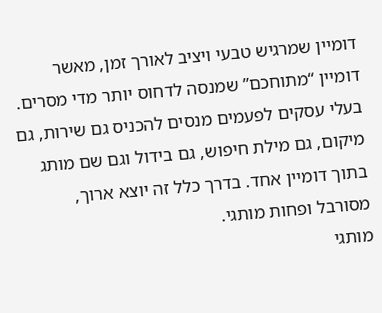דומיין שמרגיש טבעי ויציב לאורך זמן, מאשר דומיין “מתוחכם” שמנסה לדחוס יותר מדי מסרים. בעלי עסקים לפעמים מנסים להכניס גם שירות, גם מיקום, גם מילת חיפוש, גם בידול וגם שם מותג בתוך דומיין אחד. בדרך כלל זה יוצא ארוך, מסורבל ופחות מותגי.
מותגי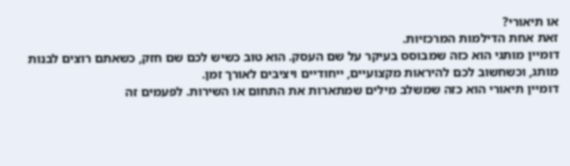או תיאורי?
זאת אחת הדילמות המרכזיות.
דומיין מותגי הוא כזה שמבוסס בעיקר על שם העסק. הוא טוב כשיש לכם שם חזק, כשאתם רוצים לבנות מותג, וכשחשוב לכם להיראות מקצועיים, ייחודיים ויציבים לאורך זמן.
דומיין תיאורי הוא כזה שמשלב מילים שמתארות את התחום או השירות. לפעמים זה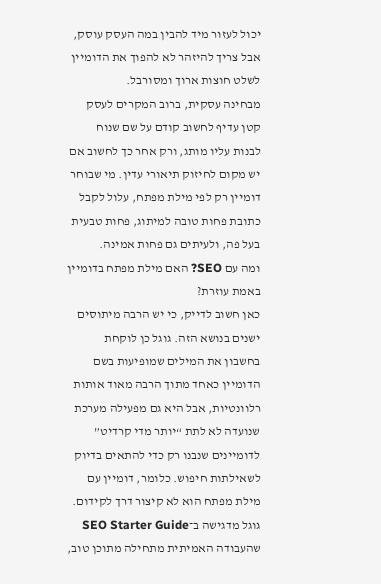יכול לעזור מיד להבין במה העסק עוסק, אבל צריך להיזהר לא להפוך את הדומיין לשלט חוצות ארוך ומסורבל.
מבחינה עסקית, ברוב המקרים לעסק קטן עדיף לחשוב קודם על שם שנוח לבנות עליו מותג, ורק אחר כך לחשוב אם יש מקום לחיזוק תיאורי עדין. מי שבוחר דומיין רק לפי מילת מפתח, עלול לקבל כתובת פחות טובה למיתוג, פחות טבעית בעל פה, ולעיתים גם פחות אמינה.
ומה עם SEO? האם מילת מפתח בדומיין באמת עוזרת?
כאן חשוב לדייק, כי יש הרבה מיתוסים ישנים בנושא הזה. גוגל כן לוקחת בחשבון את המילים שמופיעות בשם הדומיין כאחד מתוך הרבה מאוד אותות רלוונטיות, אבל היא גם מפעילה מערכת שנועדה לא לתת “יותר מדי קרדיט” לדומיינים שנבנו רק כדי להתאים בדיוק לשאילתות חיפוש. כלומר, דומיין עם מילת מפתח הוא לא קיצור דרך לקידום. גוגל מדגישה ב־SEO Starter Guide שהעבודה האמיתית מתחילה מתוכן טוב,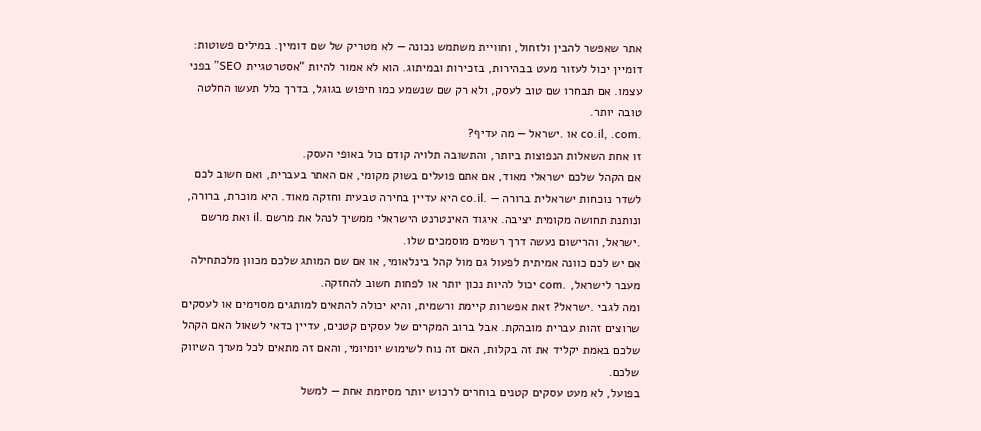אתר שאפשר להבין ולזחול, וחוויית משתמש נכונה — לא מטריק של שם דומיין. במילים פשוטות: דומיין יכול לעזור מעט בבהירות, בזכירות ובמיתוג. הוא לא אמור להיות “אסטרטגיית SEO” בפני עצמו. אם תבחרו שם טוב לעסק, ולא רק שם שנשמע כמו חיפוש בגוגל, בדרך כלל תעשו החלטה טובה יותר.
.co.il, .com או .ישראל — מה עדיף?
זו אחת השאלות הנפוצות ביותר, והתשובה תלויה קודם כול באופי העסק.
אם הקהל שלכם ישראלי מאוד, אם אתם פועלים בשוק מקומי, אם האתר בעברית, ואם חשוב לכם לשדר נוכחות ישראלית ברורה — .co.il היא עדיין בחירה טבעית וחזקה מאוד. היא מוכרת, ברורה, ונותנת תחושה מקומית יציבה. איגוד האינטרנט הישראלי ממשיך לנהל את מרשם .il ואת מרשם .ישראל, והרישום נעשה דרך רשמים מוסמכים שלו.
אם יש לכם כוונה אמיתית לפעול גם מול קהל בינלאומי, או אם שם המותג שלכם מכוון מלכתחילה מעבר לישראל, .com יכול להיות נכון יותר או לפחות חשוב להחזקה.
ומה לגבי .ישראל? זאת אפשרות קיימת ורשמית, והיא יכולה להתאים למותגים מסוימים או לעסקים שרוצים זהות עברית מובהקת. אבל ברוב המקרים של עסקים קטנים, עדיין כדאי לשאול האם הקהל שלכם באמת יקליד את זה בקלות, האם זה נוח לשימוש יומיומי, והאם זה מתאים לכל מערך השיווק שלכם.
בפועל, לא מעט עסקים קטנים בוחרים לרכוש יותר מסיומת אחת — למשל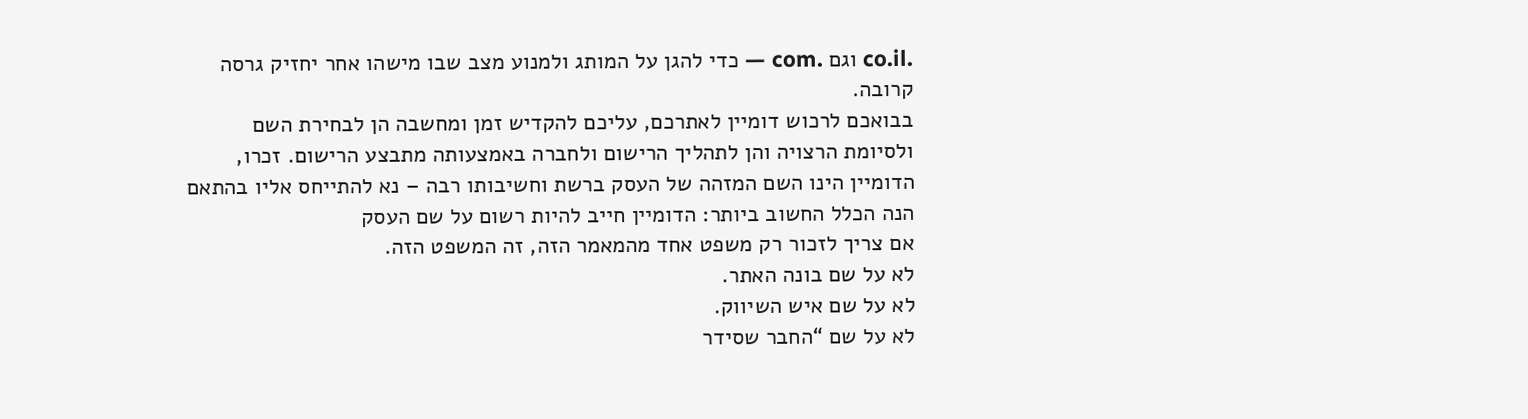.co.il וגם .com — כדי להגן על המותג ולמנוע מצב שבו מישהו אחר יחזיק גרסה קרובה.
בבואכם לרכוש דומיין לאתרכם, עליכם להקדיש זמן ומחשבה הן לבחירת השם ולסיומת הרצויה והן לתהליך הרישום ולחברה באמצעותה מתבצע הרישום. זכרו, הדומיין הינו השם המזהה של העסק ברשת וחשיבותו רבה – נא להתייחס אליו בהתאם
הנה הכלל החשוב ביותר: הדומיין חייב להיות רשום על שם העסק
אם צריך לזכור רק משפט אחד מהמאמר הזה, זה המשפט הזה.
לא על שם בונה האתר.
לא על שם איש השיווק.
לא על שם “החבר שסידר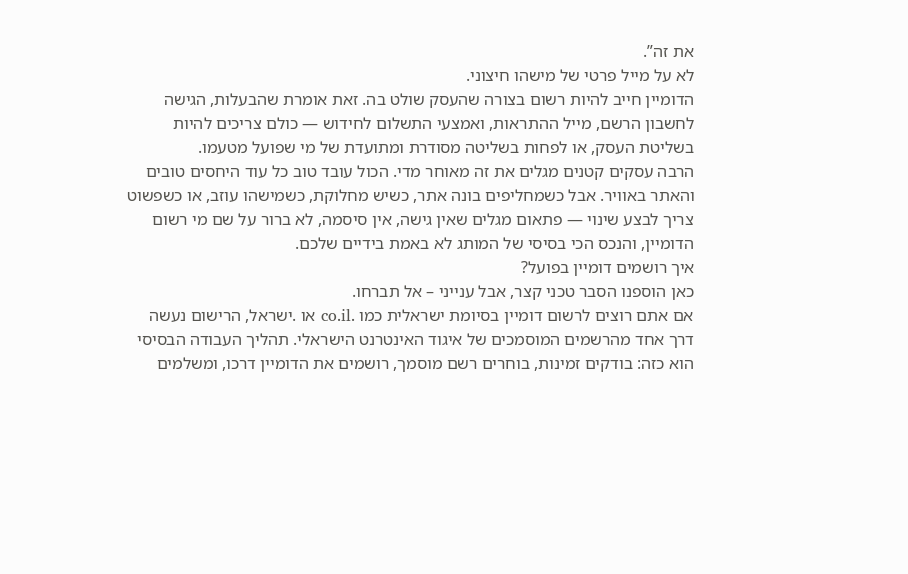את זה”.
לא על מייל פרטי של מישהו חיצוני.
הדומיין חייב להיות רשום בצורה שהעסק שולט בה. זאת אומרת שהבעלות, הגישה לחשבון הרשם, מייל ההתראות, ואמצעי התשלום לחידוש — כולם צריכים להיות בשליטת העסק, או לפחות בשליטה מסודרת ומתועדת של מי שפועל מטעמו.
הרבה עסקים קטנים מגלים את זה מאוחר מדי. הכול עובד טוב כל עוד היחסים טובים והאתר באוויר. אבל כשמחליפים בונה אתר, כשיש מחלוקת, כשמישהו עוזב, או כשפשוט צריך לבצע שינוי — פתאום מגלים שאין גישה, אין סיסמה, לא ברור על שם מי רשום הדומיין, והנכס הכי בסיסי של המותג לא באמת בידיים שלכם.
איך רושמים דומיין בפועל?
כאן הוספנו הסבר טכני קצר, אבל ענייני – אל תברחו.
אם אתם רוצים לרשום דומיין בסיומת ישראלית כמו .co.il או .ישראל, הרישום נעשה דרך אחד מהרשמים המוסמכים של איגוד האינטרנט הישראלי. תהליך העבודה הבסיסי הוא כזה: בודקים זמינות, בוחרים רשם מוסמך, רושמים את הדומיין דרכו, ומשלמים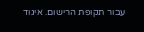עבור תקופת הרישום. איגוד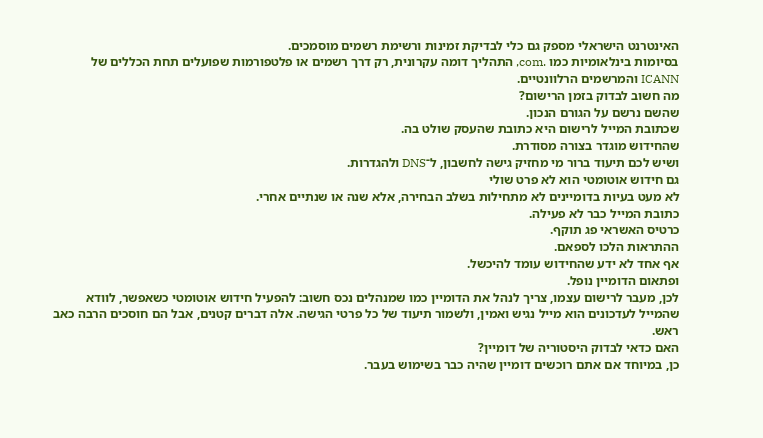האינטרנט הישראלי מספק גם כלי לבדיקת זמינות ורשימת רשמים מוסמכים.
בסיומות בינלאומיות כמו .com, התהליך דומה עקרונית, רק דרך רשמים או פלטפורמות שפועלים תחת הכללים של ICANN והמרשמים הרלוונטיים.
מה חשוב לבדוק בזמן הרישום?
שהשם נרשם על הגורם הנכון.
שכתובת המייל לרישום היא כתובת שהעסק שולט בה.
שהחידוש מוגדר בצורה מסודרת.
ושיש לכם תיעוד ברור מי מחזיק גישה לחשבון, ל־DNS ולהגדרות.
גם חידוש אוטומטי הוא לא פרט שולי
לא מעט בעיות בדומיינים לא מתחילות בשלב הבחירה, אלא שנה או שנתיים אחרי.
כתובת המייל כבר לא פעילה.
כרטיס האשראי פג תוקף.
ההתראות הלכו לספאם.
אף אחד לא ידע שהחידוש עומד להיכשל.
ופתאום הדומיין נופל.
לכן, מעבר לרישום עצמו, צריך לנהל את הדומיין כמו שמנהלים נכס חשוב: להפעיל חידוש אוטומטי כשאפשר, לוודא שהמייל לעדכונים הוא מייל נגיש ואמין, ולשמור תיעוד של כל פרטי הגישה. אלה דברים קטנים, אבל הם חוסכים הרבה כאב ראש.
האם כדאי לבדוק היסטוריה של דומיין?
כן, במיוחד אם אתם רוכשים דומיין שהיה כבר בשימוש בעבר.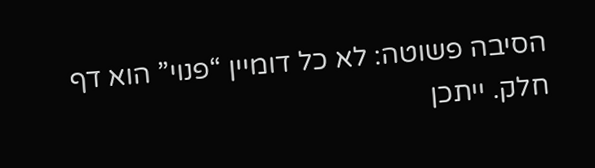הסיבה פשוטה: לא כל דומיין “פנוי” הוא דף חלק. ייתכן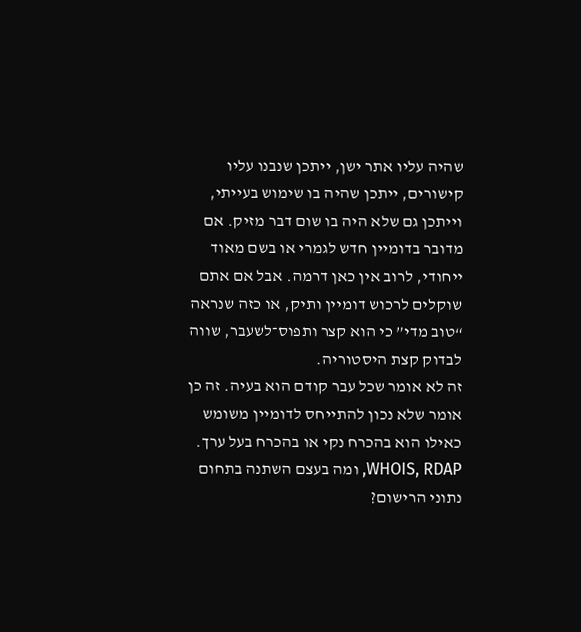שהיה עליו אתר ישן, ייתכן שנבנו עליו קישורים, ייתכן שהיה בו שימוש בעייתי, וייתכן גם שלא היה בו שום דבר מזיק. אם מדובר בדומיין חדש לגמרי או בשם מאוד ייחודי, לרוב אין כאן דרמה. אבל אם אתם שוקלים לרכוש דומיין ותיק, או כזה שנראה “טוב מדי” כי הוא קצר ותפוס־לשעבר, שווה לבדוק קצת היסטוריה.
זה לא אומר שכל עבר קודם הוא בעיה. זה כן אומר שלא נכון להתייחס לדומיין משומש כאילו הוא בהכרח נקי או בהכרח בעל ערך.
WHOIS, RDAP, ומה בעצם השתנה בתחום נתוני הרישום?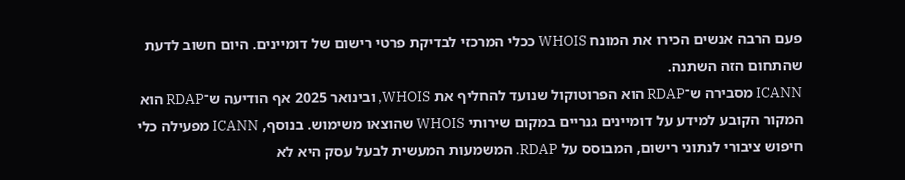פעם הרבה אנשים הכירו את המונח WHOIS ככלי המרכזי לבדיקת פרטי רישום של דומיינים. היום חשוב לדעת שהתחום הזה השתנה.
ICANN מסבירה ש־RDAP הוא הפרוטוקול שנועד להחליף את WHOIS, ובינואר 2025 אף הודיעה ש־RDAP הוא המקור הקובע למידע על דומיינים גנריים במקום שירותי WHOIS שהוצאו משימוש. בנוסף, ICANN מפעילה כלי חיפוש ציבורי לנתוני רישום, המבוסס על RDAP. המשמעות המעשית לבעל עסק היא לא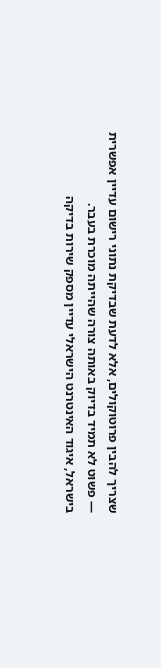שצריך להבין פרוטוקולים, אלא לדעת שבדיקת נתוני רישום עדיין אפשרית — פשוט לא תמיד בדיוק באותה צורה שהייתה מוכרת בעבר.
בישראל, איגוד האינטרנט הישראלי עדיין מספק שירות בדיקה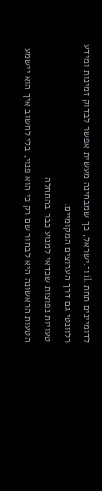לדומיינים תחת .il ו־.ישראל, כך שמבחינה מעשית אפשר לבדוק זמינות ומידע רלוונטי גם דרך הערוצים המקומיים.
טעויות נפוצות שכדאי למנוע כבר בהתחלה
הטעות הראשונה היא לבחור שם רק כי הוא פנוי, בלי לחשוב איך הוא יישמע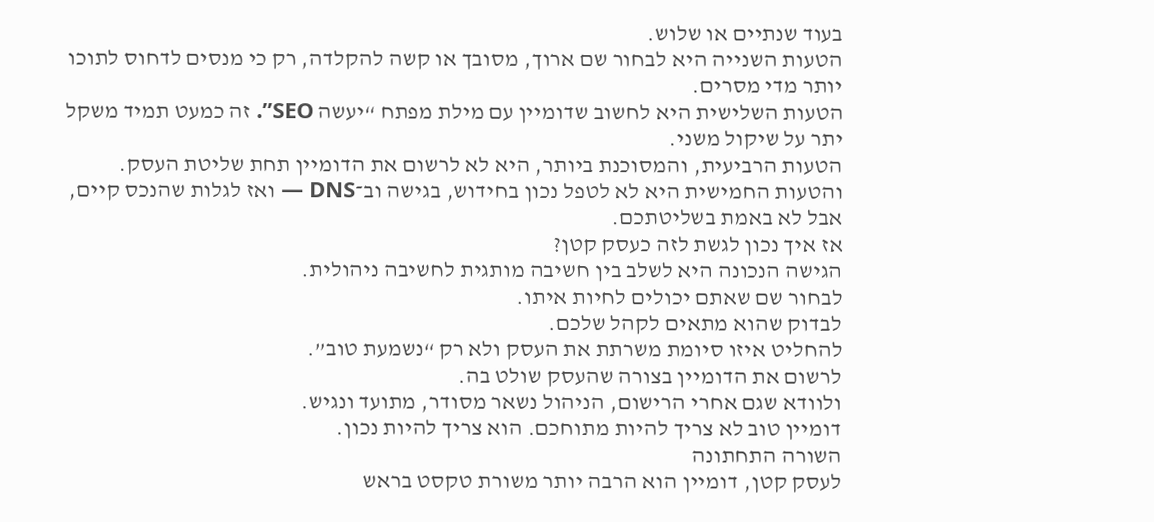בעוד שנתיים או שלוש.
הטעות השנייה היא לבחור שם ארוך, מסובך או קשה להקלדה, רק כי מנסים לדחוס לתוכו יותר מדי מסרים.
הטעות השלישית היא לחשוב שדומיין עם מילת מפתח “יעשה SEO”. זה כמעט תמיד משקל יתר על שיקול משני.
הטעות הרביעית, והמסוכנת ביותר, היא לא לרשום את הדומיין תחת שליטת העסק.
והטעות החמישית היא לא לטפל נכון בחידוש, בגישה וב־DNS — ואז לגלות שהנכס קיים, אבל לא באמת בשליטתכם.
אז איך נכון לגשת לזה כעסק קטן?
הגישה הנכונה היא לשלב בין חשיבה מותגית לחשיבה ניהולית.
לבחור שם שאתם יכולים לחיות איתו.
לבדוק שהוא מתאים לקהל שלכם.
להחליט איזו סיומת משרתת את העסק ולא רק “נשמעת טוב”.
לרשום את הדומיין בצורה שהעסק שולט בה.
ולוודא שגם אחרי הרישום, הניהול נשאר מסודר, מתועד ונגיש.
דומיין טוב לא צריך להיות מתוחכם. הוא צריך להיות נכון.
השורה התחתונה
לעסק קטן, דומיין הוא הרבה יותר משורת טקסט בראש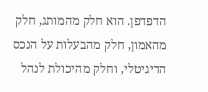הדפדפן. הוא חלק מהמותג, חלק מהאמון, חלק מהבעלות על הנכס הדיגיטלי, וחלק מהיכולת לנהל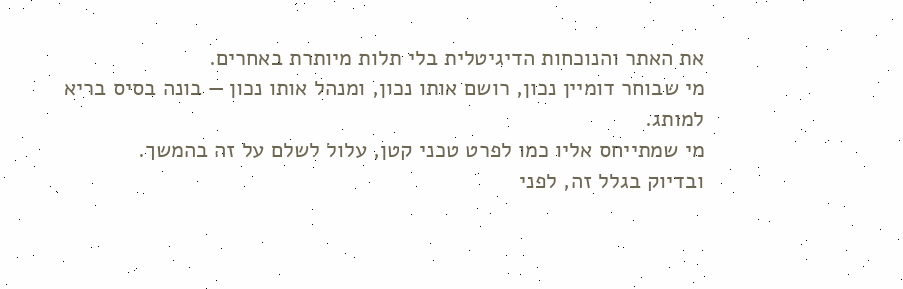את האתר והנוכחות הדיגיטלית בלי תלות מיותרת באחרים.
מי שבוחר דומיין נכון, רושם אותו נכון, ומנהל אותו נכון — בונה בסיס בריא למותג.
מי שמתייחס אליו כמו לפרט טכני קטן, עלול לשלם על זה בהמשך.
ובדיוק בגלל זה, לפני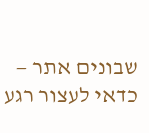שבונים אתר — כדאי לעצור רגע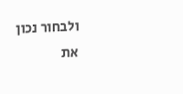ולבחור נכון את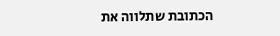הכתובת שתלווה את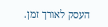העסק לאורך זמן.